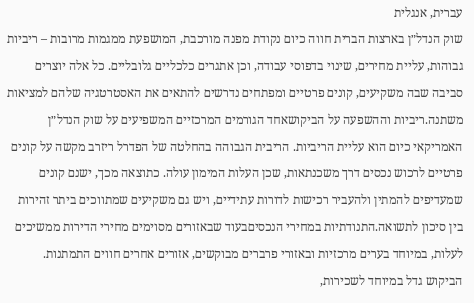עברית, אנגלית
שוק הנדל״ן בארצות הברית חווה כיום נקודת מפנה מורכבת, המושפעת ממגמות מרובות – ריביות גבוהות, עליית מחירים, שינוי בדפוסי עבודה, וכן אתגרים כלכליים גלובליים. כל אלה יוצרים סביבה שבה משקיעים, קונים פרטיים ומפתחים נדרשים להתאים את האסטרטגיה שלהם למציאות משתנה.ריביות וההשפעה על הביקושאחד הגורמים המרכזיים המשפיעים על שוק הנדל״ן האמריקאי כיום הוא עליית הריביות. הריבית הגבוהה בהחלטה של הפדרל ריזרב מקשה על קונים פרטיים לרכוש נכסים דרך משכנתאות, שכן העלות המימון עולה. כתוצאה מכך, ישנם קונים שמעדיפים להמתין ולהעביר רכישות לדורות עתידיים, ויש גם משקיעים שמתווכים ביתר זהירות בין סיכון לתשואה.התנודתיות במחירי הנכסיםבעוד שבאזורים מסוימים מחירי הדירות ממשיכים לעלות, במיוחד בערים מרכזיות ובאזורי פרברים מבוקשים, אזורים אחרים חווים התמתנות. הביקוש גדל במיוחד לשכירות,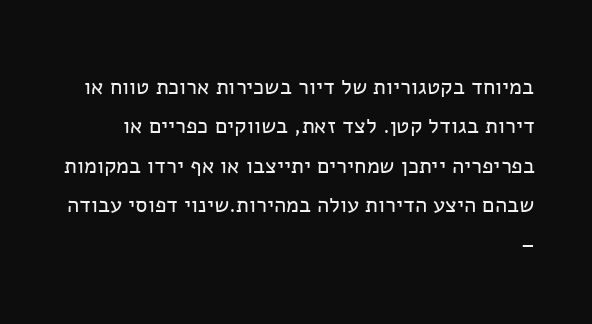במיוחד בקטגוריות של דיור בשכירות ארוכת טווח או דירות בגודל קטן. לצד זאת, בשווקים כפריים או בפריפריה ייתכן שמחירים יתייצבו או אף ירדו במקומות שבהם היצע הדירות עולה במהירות.שינוי דפוסי עבודה –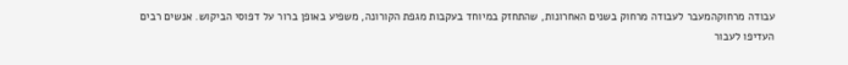עבודה מרחוקהמעבר לעבודה מרחוק בשנים האחרונות, שהתחזק במיוחד בעקבות מגפת הקורונה, משפיע באופן ברור על דפוסי הביקוש. אנשים רבים העדיפו לעבור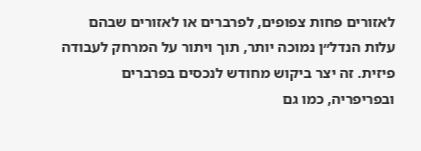לאזורים פחות צפופים, לפרברים או לאזורים שבהם עלות הנדל״ן נמוכה יותר, תוך ויתור על המרחק לעבודה פיזית. זה יצר ביקוש מחודש לנכסים בפרברים ובפריפריה, כמו גם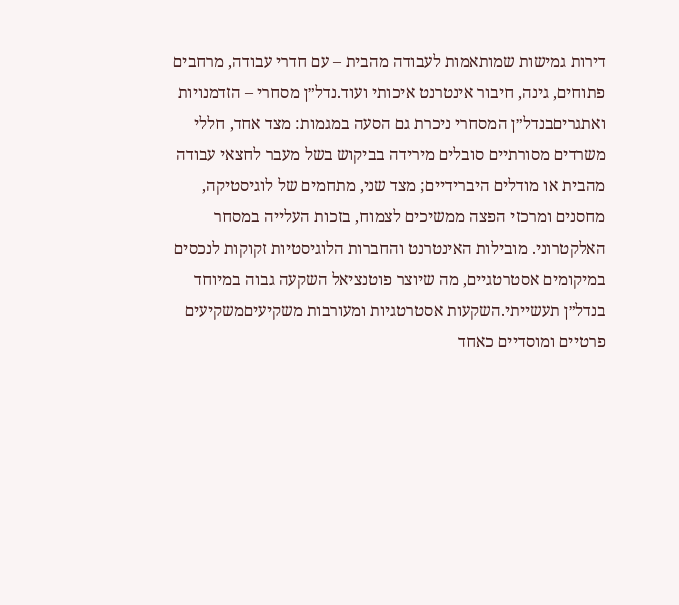דירות גמישות שמותאמות לעבודה מהבית – עם חדרי עבודה, מרחבים פתוחים, גינה, חיבור אינטרנט איכותי ועוד.נדל״ן מסחרי – הזדמנויות ואתגריםבנדל״ן המסחרי ניכרת גם הסעה במגמות: מצד אחד, חללי משרדים מסורתיים סובלים מירידה בביקוש בשל מעבר לחצאי עבודה מהבית או מודלים היברידיים; מצד שני, מתחמים של לוגיסטיקה, מחסנים ומרכזי הפצה ממשיכים לצמוח, בזכות העלייה במסחר האלקטרוני. מובילות האינטרנט והחברות הלוגיסטיות זקוקות לנכסים במיקומים אסטרטגיים, מה שיוצר פוטנציאל השקעה גבוה במיוחד בנדל״ן תעשייתי.השקעות אסטרטגיות ומעורבות משקיעיםמשקיעים פרטיים ומוסדיים כאחד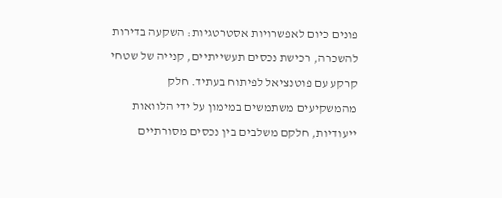פונים כיום לאפשרויות אסטרטגיות: השקעה בדירות להשכרה, רכישת נכסים תעשייתיים, קנייה של שטחי קרקע עם פוטנציאל לפיתוח בעתיד. חלק מהמשקיעים משתמשים במימון על ידי הלוואות ייעודיות, חלקם משלבים בין נכסים מסורתיים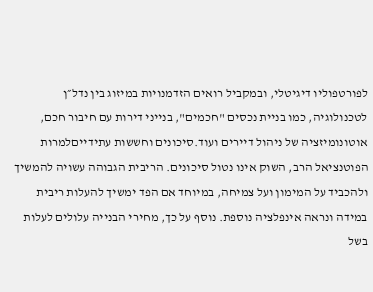לפורטפוליו דיגיטלי, ובמקביל רואים הזדמנויות במיזוג בין נדל״ן לטכנולוגיה, כמו בניית נכסים "חכמים", בנייני דירות עם חיבור חכם, אוטונומיזציה של ניהול דיירים ועוד.סיכונים וחששות עתידייםלמרות הפוטנציאל הרב, השוק אינו נטול סיכונים. הריבית הגבוהה עשויה להמשיך ולהכביד על המימון ועל צמיחה, במיוחד אם הפד ימשיך להעלות ריבית במידה ונראה אינפלציה נוספת. נוסף על כך, מחירי הבנייה עלולים לעלות בשל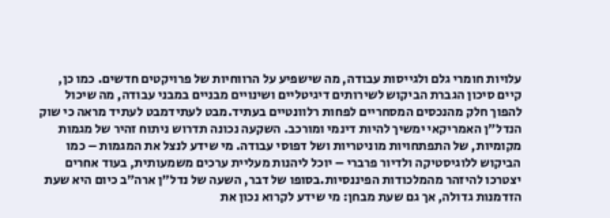עלויות חומרי גלם ולגייסות עבודה, מה שישפיע על הרווחיות של פרויקטים חדשים. כמו כן, קיים סיכון הגברת הביקוש לשירותים דיגיטליים ושינויים מבניים במבני עבודה, מה שיכול להפוך חלק מהנכסים המסחריים לפחות רלוונטיים בעתיד.מבט לעתידמבט לעתיד מראה כי שוק הנדל״ן האמריקאי ימשיך להיות דינמי ומורכב. השקעה נכונה תדרוש ניתוח זהיר של מגמות מקומיות, של התפתחויות מוניטריות ושל דפוסי עבודה. מי שידע לנצל את המגמות – כמו הביקוש ללוגיסטיקה ולדיור פרברי – יוכל ליהנות מעליית ערכים משמעותית, בעוד אחרים יצטרכו להיזהר מהמלכודות הפיננסיות.בסופו של דבר, השעה של נדל״ן ארה״ב כיום היא שעת הזדמנות גדולה, אך גם שעת מבחן: מי שידע לקרוא נכון את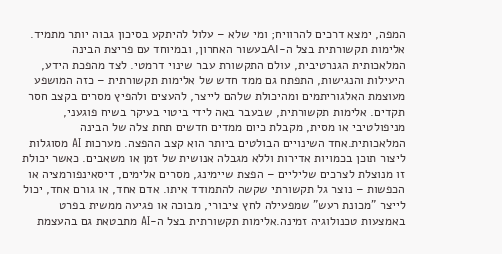המפה, ימצא דרכים להרוויח; ומי שלא – עלול להיתקע בסיכון גבוה יותר מתמיד.
אלימות תקשורתית בצל ה-AIבעשור האחרון, ובמיוחד עם פריצת הבינה המלאכותית הגנרטיבית, עולם התקשורת עבר שינוי דרמטי. לצד מהפכת הידע, היעילות והנגישות, התפתח גם ממד חדש של אלימות תקשורתית – כזה המושפע מעוצמת האלגוריתמים ומהיכולת שלהם לייצר, להעצים ולהפיץ מסרים בקצב חסר תקדים. אלימות תקשורתית, שבעבר באה לידי ביטוי בעיקר בשיח פוגעני, מניפולטיבי או מסית, מקבלת כיום ממדים חדשים תחת צלה של הבינה המלאכותית.אחד השינויים הבולטים ביותר הוא קצב ההפצה. מערכות AI מסוגלות ליצור תוכן בכמויות אדירות וללא מגבלה אנושית של זמן או משאבים. כאשר יכולת זו מנוצלת לצרכים שליליים – הפצת שיימינג, מסרים אלימים, דיסאינפורמציה או הכפשות – נוצר גל תקשורתי שקשה להתמודד איתו. אדם אחד, או גורם אחד, יכול לייצר "מכונת רעש" שמפעילה לחץ ציבורי, מבוכה או פגיעה ממשית בפרט באמצעות טכנולוגיה זמינה.אלימות תקשורתית בצל ה-AI מתבטאת גם בהעצמת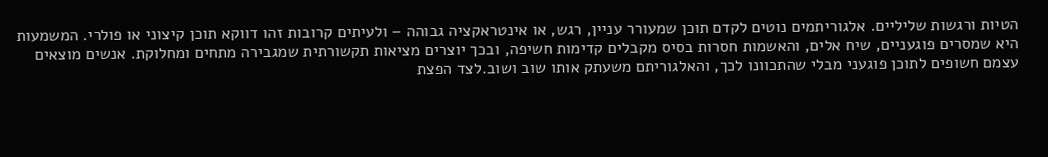הטיות ורגשות שליליים. אלגוריתמים נוטים לקדם תוכן שמעורר עניין, רגש, או אינטראקציה גבוהה – ולעיתים קרובות זהו דווקא תוכן קיצוני או פולרי. המשמעות היא שמסרים פוגעניים, שיח אלים, והאשמות חסרות בסיס מקבלים קדימות חשיפה, ובכך יוצרים מציאות תקשורתית שמגבירה מתחים ומחלוקת. אנשים מוצאים עצמם חשופים לתוכן פוגעני מבלי שהתכוונו לכך, והאלגוריתם משעתק אותו שוב ושוב.לצד הפצת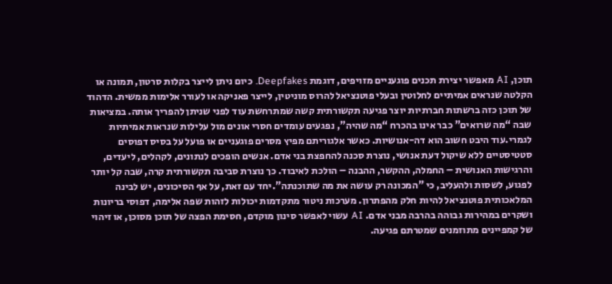תוכן, AI מאפשר יצירת תכנים פוגעניים מזויפים, דוגמת Deepfakes. כיום ניתן לייצר בקלות סרטון, תמונה או הקלטה שנראים אמיתיים לחלוטין ובעלי פוטנציאל להרוס מוניטין, לייצר פאניקה או לעורר אלימות ממשית. הדהוד של תוכן כזה ברשתות חברתיות יוצר פגיעה תקשורתית קשה שמתרחשת עוד לפני שניתן להפריך אותה. במציאות שבה “מה שרואים” כבר אינו בהכרח “מה שהיה”, נפגעים עומדים חסרי אונים מול עלילות שנראות אמיתיות לגמרי.עוד היבט חשוב הוא דה-אנושיות. כאשר אלגוריתם מפיץ מסרים פוגעניים או פועל על בסיס דפוסים סטטיסטיים ללא שיקול דעת אנושי, נוצרת סכנה להחפצת בני אדם. אנשים הופכים לנתונים, לקהלים, ליעדים, והרגישות האנושית – החמלה, ההקשר, ההבנה – הולכת לאיבוד. כך נוצרת סביבה תקשורתית קרה, שבה קל יותר לפגוע, לשסות ולהעליב, כי "המכונה רק עושה את מה שתוכנתה".יחד עם זאת, על אף הסיכונים, יש לבינה המלאכותית פוטנציאל להיות חלק מהפתרון. מערכות ניטור מתקדמות יכולות לזהות שפה אלימה, דפוסי בריונות ושקרים במהירות גבוהה בהרבה מבני אדם. AI עשוי לאפשר סינון מוקדם, חסימת הפצה של תוכן מסוכן, או זיהוי של קמפיינים מתוזמנים שמטרתם פגיעה.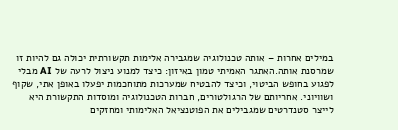במילים אחרות – אותה טכנולוגיה שמגבירה אלימות תקשורתית יכולה גם להיות זו שמרסנת אותה.האתגר האמיתי טמון באיזון: כיצד למנוע ניצול לרעה של AI מבלי לפגוע בחופש הביטוי, וכיצד להבטיח שמערכות מתוחכמות יפעלו באופן אתי, שקוף ושוויוני. אחריותם של הרגולטורים, חברות הטכנולוגיה ומוסדות התקשורת היא לייצר סטנדרטים שמגבילים את הפוטנציאל האלימותי ומחזקים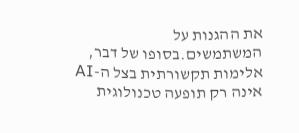את ההגנות על המשתמשים.בסופו של דבר, אלימות תקשורתית בצל ה-AI אינה רק תופעה טכנולוגית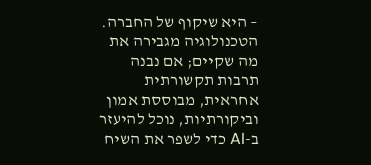– היא שיקוף של החברה. הטכנולוגיה מגבירה את מה שקיים; אם נבנה תרבות תקשורתית אחראית, מבוססת אמון וביקורתיות, נוכל להיעזר ב-AI כדי לשפר את השיח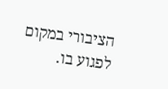הציבורי במקום לפגוע בו.